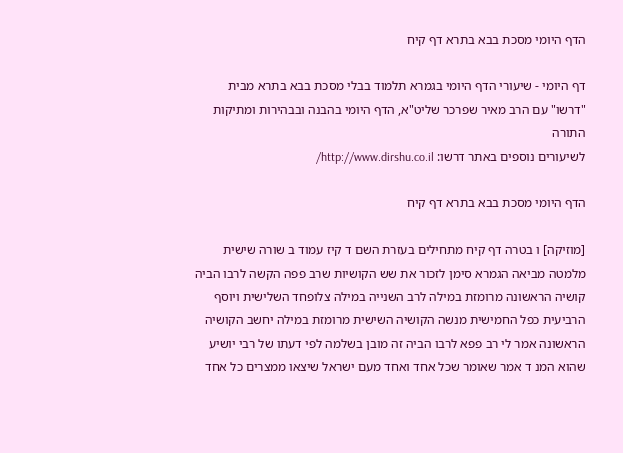הדף היומי מסכת בבא בתרא דף קיח

דף היומי - שיעורי הדף היומי בגמרא תלמוד בבלי מסכת בבא בתרא מבית "דרשו" עם הרב מאיר שפרכר שליט"א, הדף היומי בהבנה ובבהירות ומתיקות התורה
לשיעורים נוספים באתר דרשו: http://www.dirshu.co.il/

הדף היומי מסכת בבא בתרא דף קיח

[מוזיקה] ו בטרה דף קיח מתחילים בעזרת השם ד קיז עמוד ב שורה שישית מלמטה מביאה הגמרא סימן לזכור את שש הקושיות שרב פפה הקשה לרבו הביה קושיה הראשונה מרומזת במילה לרב השנייה במילה צלופחד השלישית ויוסף הרביעית כפל החמישית מנשה הקושיה השישית מרומזת במילה יחשב הקושיה הראשונה אמר לי רב פפא לרבו הביה זה מובן בשלמה לפי דעתו של רבי יושיע שהוא המנ ד אמר שאומר שכל אחד ואחד מעם ישראל שיצאו ממצרים כל אחד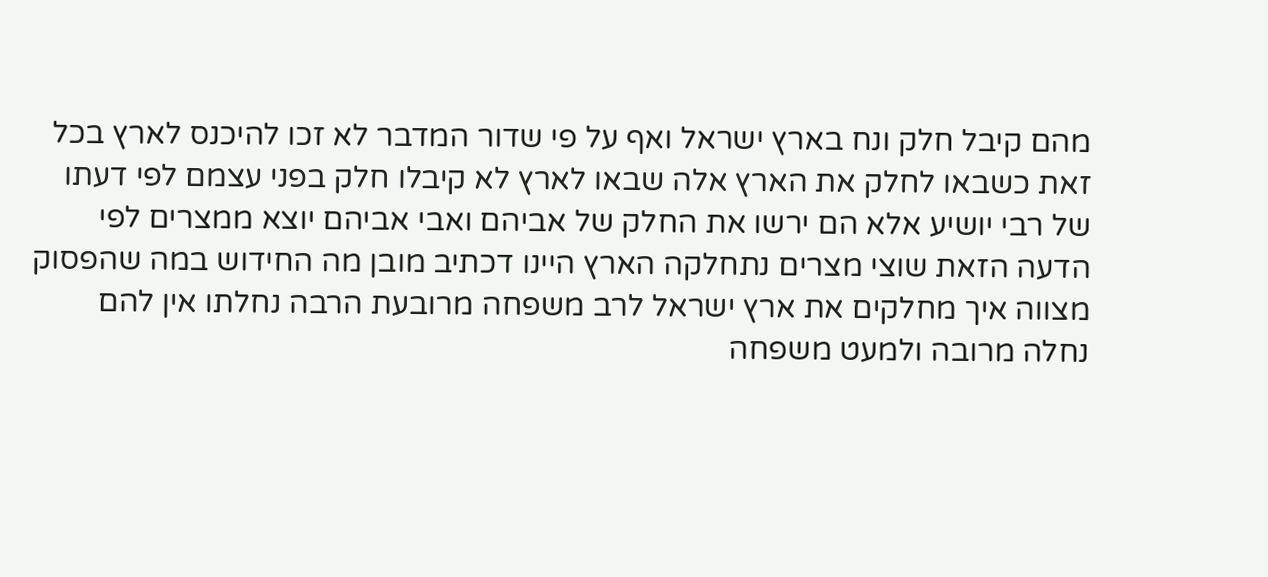מהם קיבל חלק ונח בארץ ישראל ואף על פי שדור המדבר לא זכו להיכנס לארץ בכל זאת כשבאו לחלק את הארץ אלה שבאו לארץ לא קיבלו חלק בפני עצמם לפי דעתו של רבי יושיע אלא הם ירשו את החלק של אביהם ואבי אביהם יוצא ממצרים לפי הדעה הזאת שוצי מצרים נתחלקה הארץ היינו דכתיב מובן מה החידוש במה שהפסוק מצווה איך מחלקים את ארץ ישראל לרב משפחה מרובעת הרבה נחלתו אין להם נחלה מרובה ולמעט משפחה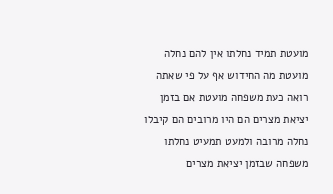מועטת תמיד נחלתו אין להם נחלה מועטת מה החידוש אף על פי שאתה רואה כעת משפחה מועטת אם בזמן יציאת מצרים הם היו מרובים הם קיבלו נחלה מרובה ולמעט תמעיט נחלתו משפחה שבזמן יציאת מצרים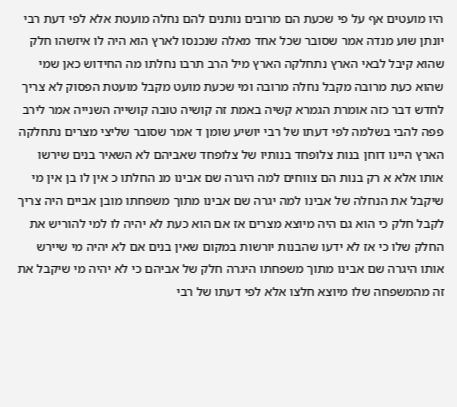היו מועטים אף על פי שכעת הם מרובים נותנים להם נחלה מועטת אלא לפי דעת רבי יונתן שוע מנדה אמר שסובר שכל אחד מאלה שנכנסו לארץ הוא היה לו איזשהו חלק שהוא קיבל לבאי הארץ נתחלקה הארץ מיל הרב תרבו נחלתו מה החידוש כאן שמי שהוא כעת מרובה מקבל נחלה מרובה ומי שכעת מועט מקבל מועטת הפסוק לא צריך לחדש דבר כזה אומרת הגמרא קשיה באמת זה קושיה טובה קושייה השנייה אמר לירב פפה להבי בשלמה לפי דעתו של רבי יושיע שומן ד אמר שסובר שליצי מצרים נתחלקה הארץ היינו דוחן בנות צלופחד בנותיו של צלופחד שאביהם לא השאיר בנים שירשו אותו אלא א רק בנות הם צווחים למה היגרה שם אבינו מנ החלתו כ אין לו בן אין מי שיקבל את הנחלה של אבינו למה יגרה שם אבינו מתוך משפחתו מובן אביים היה צריך לקבל חלק כי הוא גם היה מיוצא מצרים אז אם הוא כעת לא יהיה לו למי להוריש את החלק שלו כי אז לא ידעו שהבנות יורשות במקום שאין בנים אם לא יהיה מי שיירש אותו היגרה שם אבינו מתוך משפחתו היגרה חלק של אביהם כי לא יהיה מי שיקבל את זה מהמשפחה שלו מיוצא חלצו אלא לפי דעתו של רבי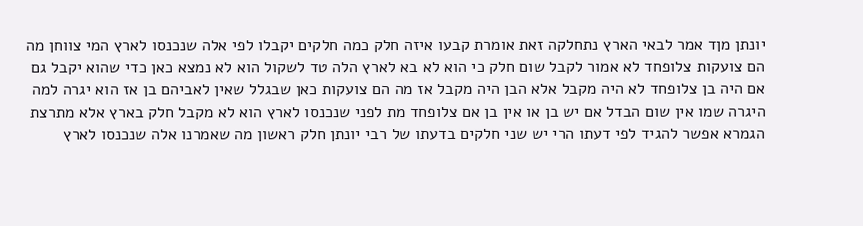יונתן מןד אמר לבאי הארץ נתחלקה זאת אומרת קבעו איזה חלק כמה חלקים יקבלו לפי אלה שנכנסו לארץ המי צווחן מה הם צועקות צלופחד לא אמור לקבל שום חלק כי הוא לא בא לארץ הלה טד לשקול הוא לא נמצא כאן כדי שהוא יקבל גם אם היה בן צלופחד לא היה מקבל אלא הבן היה מקבל אז מה הם צועקות כאן שבגלל שאין לאביהם בן אז הוא יגרה למה היגרה שמו אין שום הבדל אם יש בן או אין בן אם צלופחד מת לפני שנכנסו לארץ הוא לא מקבל חלק בארץ אלא מתרצת הגמרא אפשר להגיד לפי דעתו הרי יש שני חלקים בדעתו של רבי יונתן חלק ראשון מה שאמרנו אלה שנכנסו לארץ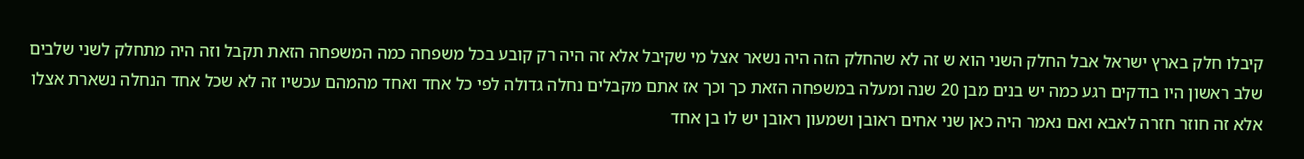קיבלו חלק בארץ ישראל אבל החלק השני הוא ש זה לא שהחלק הזה היה נשאר אצל מי שקיבל אלא זה היה רק קובע בכל משפחה כמה המשפחה הזאת תקבל וזה היה מתחלק לשני שלבים שלב ראשון היו בודקים רגע כמה יש בנים מבן 20 שנה ומעלה במשפחה הזאת כך וכך אז אתם מקבלים נחלה גדולה לפי כל אחד ואחד מהמהם עכשיו זה לא שכל אחד הנחלה נשארת אצלו אלא זה חוזר חזרה לאבא ואם נאמר היה כאן שני אחים ראובן ושמעון ראובן יש לו בן אחד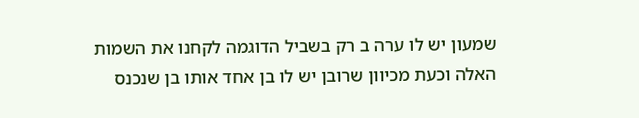שמעון יש לו ערה ב רק בשביל הדוגמה לקחנו את השמות האלה וכעת מכיוון שרובן יש לו בן אחד אותו בן שנכנס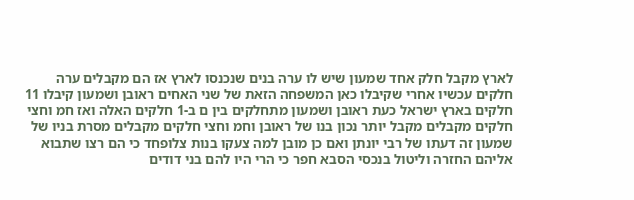לארץ מקבל חלק אחד שמעון שיש לו ערה בנים שנכנסו לארץ אז הם מקבלים ערה חלקים עכשיו אחרי שקיבלו כאן המשפחה הזאת של שני האחים ראובן ושמעון קיבלו 11 חלקים בארץ ישראל כעת ראובן ושמעון מתחלקים בין ם ב-1 חלקים האלה ואז חמ וחצי חלקים מקבלים מקבל יותר נכון בנו של ראובן וחמ וחצי חלקים מקבלים מסרת בניו של שמעון זה דעתו של רבי יונתן ואם כן מובן למה צעקו בנות צלופחד כי הם רצו שתבוא אליהם החזרה וליטול בנכסי הסבא חפר כי הרי היו להם בני דודים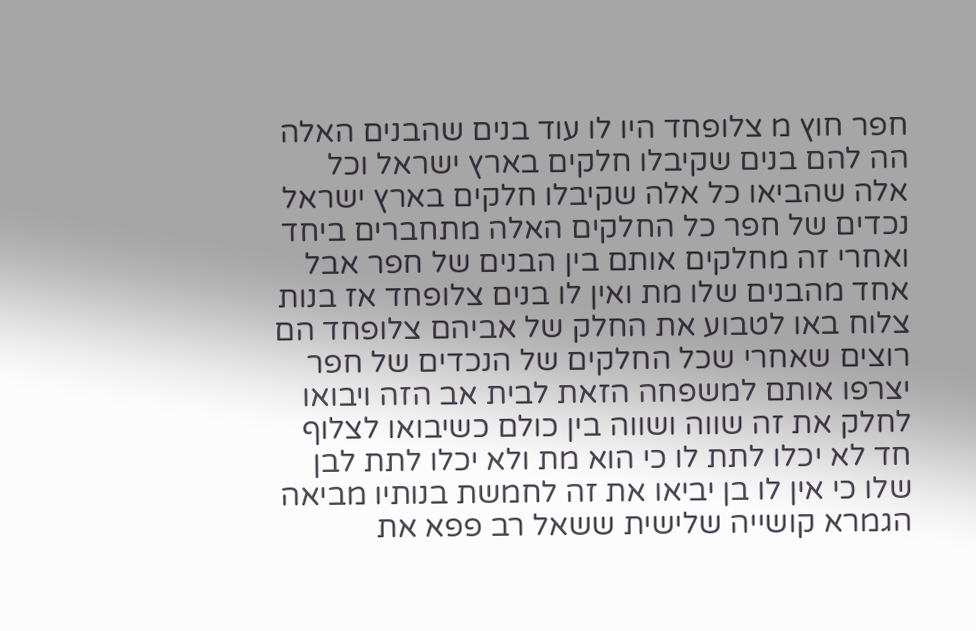חפר חוץ מ צלופחד היו לו עוד בנים שהבנים האלה הה להם בנים שקיבלו חלקים בארץ ישראל וכל אלה שהביאו כל אלה שקיבלו חלקים בארץ ישראל נכדים של חפר כל החלקים האלה מתחברים ביחד ואחרי זה מחלקים אותם בין הבנים של חפר אבל אחד מהבנים שלו מת ואין לו בנים צלופחד אז בנות צלוח באו לטבוע את החלק של אביהם צלופחד הם רוצים שאחרי שכל החלקים של הנכדים של חפר יצרפו אותם למשפחה הזאת לבית אב הזה ויבואו לחלק את זה שווה ושווה בין כולם כשיבואו לצלוף חד לא יכלו לתת לו כי הוא מת ולא יכלו לתת לבן שלו כי אין לו בן יביאו את זה לחמשת בנותיו מביאה הגמרא קושייה שלישית ששאל רב פפא את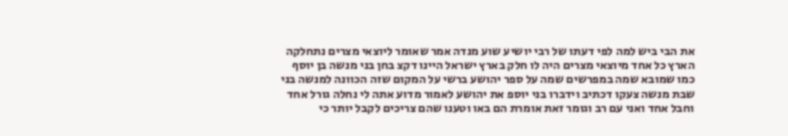את הבי ביש למה לפי דעתו של רבי יושיע שוע מנדה אמר שאומר ליוצאי מצרים נתחלקה הארץ כל אחד מיוצאי מצרים היה לו חלק בארץ ישראל היינו דקצ בחן בני מנשה בן יוסף כמו שמובא שמה במפרשים שמה על ספר יהושע ברשי על המקום שזה הכוונה למנשה בני שבת מנשה צעקו דכתיב וידברו בני יוספ את יהושע לאמור מדוע אתה לי נחלה גורל אחד וחבל אחד ואני עם רב וגומר זאת אומרת הם באו וטענו שהם צריכים לקבל יותר כי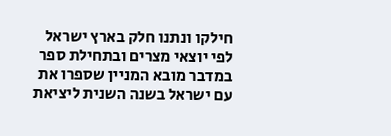חילקו ונתנו חלק בארץ ישראל לפי יוצאי מצרים ובתחילת ספר במדבר מובא המניין שספרו את עם ישראל בשנה השנית ליציאת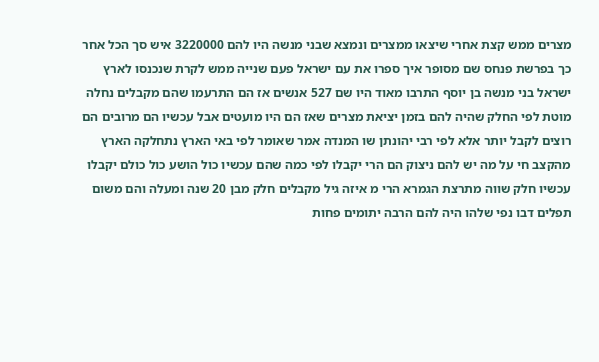מצרים ממש קצת אחרי שיצאו ממצרים ונמצא שבני מנשה היו להם 3220000 איש סך הכל אחר כך בפרשת פנחס שם מסופר איך ספרו את עם ישראל פעם שנייה ממש לקרת שנכנסו לארץ ישראל בני מנשה בן יוסף התרבו מאוד היו שם 527 אנשים אז הם התרעמו שהם מקבלים נחלה מוטת לפי החלק שהיה להם בזמן יציאת מצרים שאז הם היו מועטים אבל עכשיו הם מרובים הם רוצים לקבל יותר אלא לפי רבי יהונתן שו המנדה אמר שאומר לפי באי הארץ נתחלקה הארץ מהקצב חי על מה יש להם ניצוק הם הרי יקבלו לפי כמה שהם עכשיו כול הושע כול כולם יקבלו עכשיו חלק שווה מתרצת הגמרא הרי מ איזה גיל מקבלים חלק מבן 20 שנה ומעלה והם משום תפלים דבו נפי שלהו היה להם הרבה יתומים פחות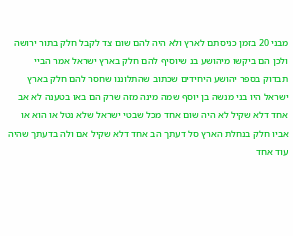מבני 20 בזמן כניסתם לארץ ולא היה להם שום צד לקבל חלק בתור ירושה ולכן הם ביקשו מיהושע בנ שיוסיף להם חלק בארץ ישראל אמר הביי תבדוק בספר יהושע היחידים שכתוב שהתלוננו שחסר להם חלק בארץ ישראל היו בני מנשה בן יוסף שמה מינה מזה שרק הם באו בטענה לא אב אחד דלא שקיל לא היה שום אחד מכל שבטי ישראל שלא נטל או הוא או אביו חלק בנחלת הארץ סל דעתך הב אחד דלא שקיל אם ולה בדעתך שהיה עוד אחד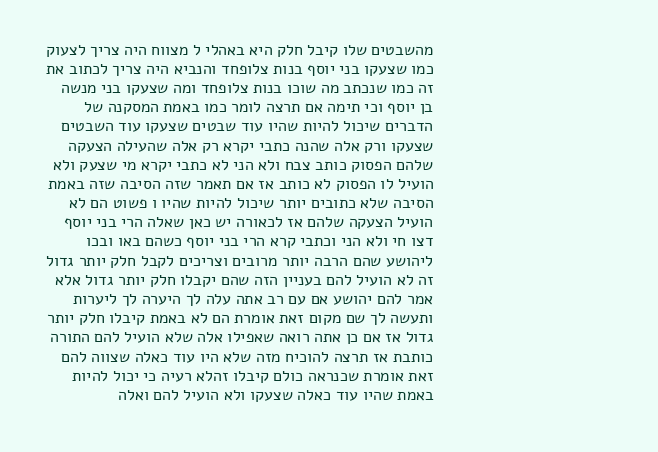מהשבטים שלו קיבל חלק היא באהלי ל מצווח היה צריך לצעוק כמו שצעקו בני יוסף בנות צלופחד והנביא היה צריך לכתוב את זה כמו שנכתב מה שוכו בנות צלופחד ומה שצעקו בני מנשה בן יוסף וכי תימה אם תרצה לומר כמו באמת המסקנה של הדברים שיכול להיות שהיו עוד שבטים שצעקו עוד השבטים שצעקו ורק אלה שהנה כתבי יקרא רק אלה שהעילה הצעקה שלהם הפסוק כותב צבח ולא הני לא כתבי יקרא מי שצעק ולא הועיל לו הפסוק לא כותב אז אם תאמר שזה הסיבה שזה באמת הסיבה שלא כתובים יותר שיכול להיות שהיו ו פשוט הם לא הועיל הצעקה שלהם אז לכאורה יש כאן שאלה הרי בני יוסף דצו חי ולא הני וכתבי קרא הרי בני יוסף כשהם באו ובכו ליהושע שהם הרבה יותר מרובים וצריכים לקבל חלק יותר גדול זה לא הועיל להם בעניין הזה שהם יקבלו חלק יותר גדול אלא אמר להם יהושע אם עם רב אתה עלה לך היערה לך ליערות ותעשה לך שם מקום זאת אומרת הם לא באמת קיבלו חלק יותר גדול אז אם כן אתה רואה שאפילו אלה שלא הועיל להם התורה כותבת אז תרצה להוכיח מזה שלא היו עוד כאלה שצווה להם זאת אומרת שכנראה כולם קיבלו זהלא רעיה כי יכול להיות באמת שהיו עוד כאלה שצעקו ולא הועיל להם ואלה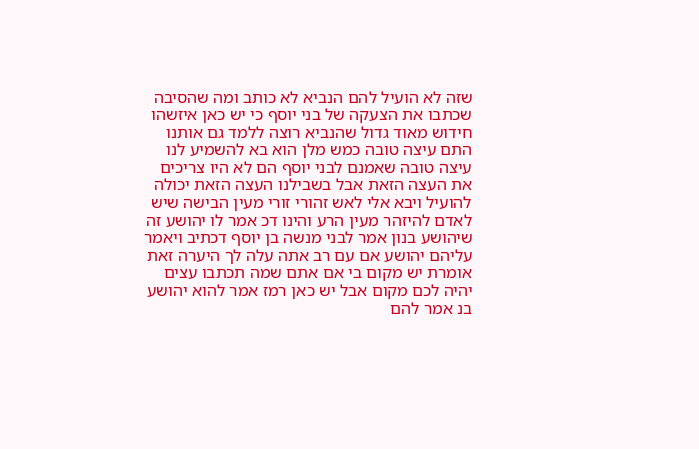שזה לא הועיל להם הנביא לא כותב ומה שהסיבה שכתבו את הצעקה של בני יוסף כי יש כאן איזשהו חידוש מאוד גדול שהנביא רוצה ללמד גם אותנו התם עיצה טובה כמש מלן הוא בא להשמיע לנו עיצה טובה שאמנם לבני יוסף הם לא היו צריכים את העצה הזאת אבל בשבילנו העצה הזאת יכולה להועיל ויבא אלי לאש זהורי זורי מעין הבישה שיש לאדם להיזהר מעין הרע והינו דכ אמר לו יהושע זה שיהושע בנון אמר לבני מנשה בן יוסף דכתיב ויאמר עליהם יהושע אם עם רב אתה עלה לך היערה זאת אומרת יש מקום בי אם אתם שמה תכתבו עצים יהיה לכם מקום אבל יש כאן רמז אמר להוא יהושע בנ אמר להם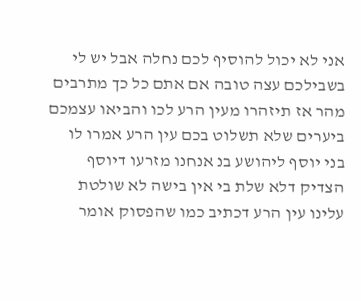אני לא יכול להוסיף לכם נחלה אבל יש לי בשבילכם עצה טובה אם אתם כל כך מתרבים מהר אז תיזהרו מעין הרע לכו והביאו עצמכם ביערים שלא תשלוט בכם עין הרע אמרו לו בני יוסף ליהושע בנ אנחנו מזרעו דיוסף הצדיק דלא שלת בי אין בישה לא שולטת עלינו עין הרע דכתיב כמו שהפסוק אומר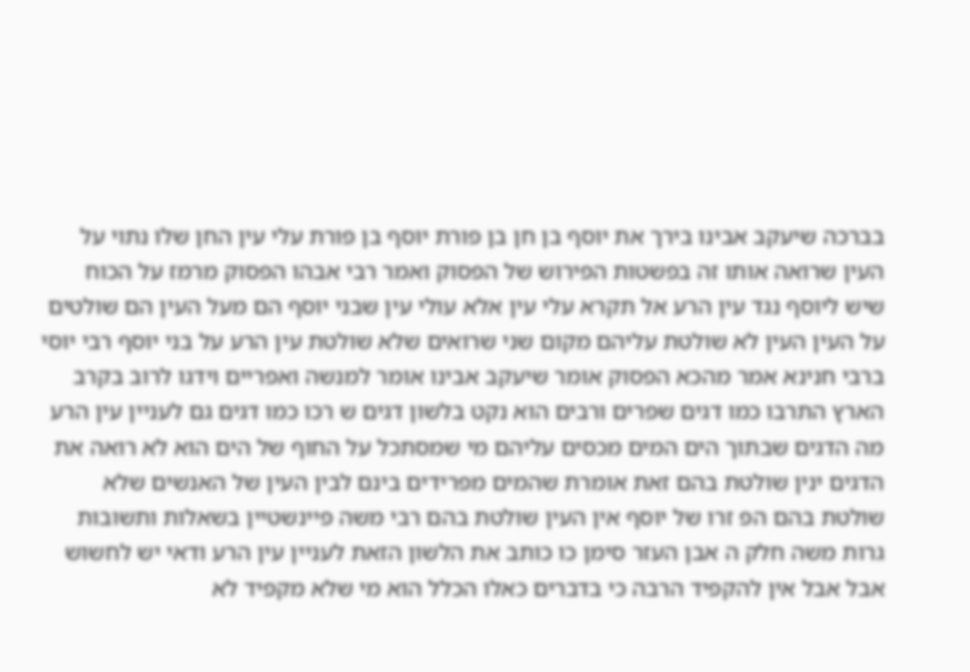בברכה שיעקב אבינו בירך את יוסף בן חן בן פורת יוסף בן פורת עלי עין החן שלו נתוי על העין שרואה אותו זה בפשטות הפירוש של הפסוק ואמר רבי אבהו הפסוק מרמז על הכוח שיש ליוסף נגד עין הרע אל תקרא עלי עין אלא עולי עין שבני יוסף הם מעל העין הם שולטים על העין העין לא שולטת עליהם מקום שני שרואים שלא שולטת עין הרע על בני יוסף רבי יוסי ברבי חנינא אמר מהכא הפסוק אומר שיעקב אבינו אומר למנשה ואפריים וידגו לרוב בקרב הארץ התרבו כמו דגים שפרים ורבים הוא נקט בלשון דגים ש רכו כמו דגים גם לעניין עין הרע מה הדגים שבתוך הים המים מכסים עליהם מי שמסתכל על החוף של הים הוא לא רואה את הדגים ינין שולטת בהם זאת אומרת שהמים מפרידים בינם לבין העין של האנשים שלא שולטת בהם הפ זרו של יוסף אין העין שולטת בהם רבי משה פיינשטיין בשאלות ותשובות גרות משה חלק ה אבן העזר סימן כו כותב את הלשון הזאת לעניין עין הרע ודאי יש לחשוש אבל אבל אין להקפיד הרבה כי בדברים כאלו הכלל הוא מי שלא מקפיד לא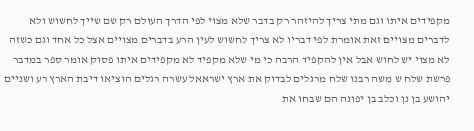מקפידים איתו וגם מתי צריך להיזהר רק בדבר שלא מצוי לפי הדרך העולם רק שם שייך לחשוש ולא לדברים מצויים זאת אומרת לפי דבריו לא צריך לחשוש לעין הרע בדברים מצויים אצל כל אחד וגם כשזה לא מצוי יש לחוש אבל אין להקפיד הרבה כי מי שלא מקפיד לא מקפידים איתו פסוק אומר ספר במדבר פרשת שלח ש משה רבנו שלח מרגלים לבדוק את ארץ ישראאל עשרה רגלים הוציאו דיבת הארץ רע ושניים יהושע בן נן וכלב בן יפונה הם שבחו את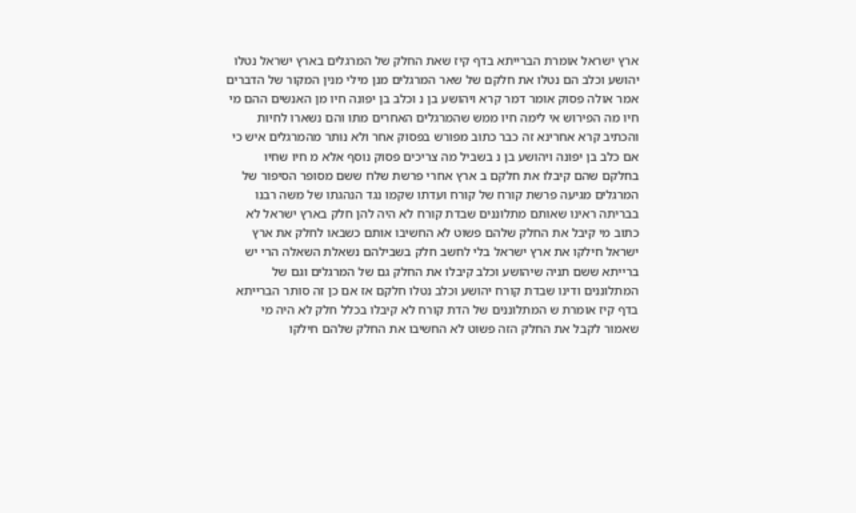ארץ ישראל אומרת הברייתא בדף קיז שאת החלק של המרגלים בארץ ישראל נטלו יהושע וכלב הם נטלו את חלקם של שאר המרגלים מנן מילי מנין המקור של הדברים אמר אולה פסוק אומר דמר קרא ויהושע בן נ וכלב בן יפונה חיו מן האנשים ההם מי חיו מה הפירוש אי לימה חיו ממש שהמרגלים האחרים מתו והם נשארו לחיות והכתיב קרא אחרינא זה כבר כתוב מפורש בפסוק אחר ולא נותר מהמרגלים איש כי אם כלב בן יפונה ויהושע בן נ בשביל מה צריכים פסוק נוסף אלא מ חיו שחיו בחלקם שהם קיבלו את חלקם ב ארץ אחרי פרשת שלח ששם מסופר הסיפור של המרגלים מגיעה פרשת קורח של קורח ועדתו שקמו נגד הנהגתו של משה רבנו בבריתה ראינו שאותם מתלוננים שבדת קורח לא היה להן חלק בארץ ישראל לא כתוב מי קיבל את החלק שלהם פשוט לא החשיבו אותם כשבאו לחלק את ארץ ישראל חילקו את ארץ ישראל בלי לחשב חלק בשבילהם נשאלת השאלה הרי יש ברייתא ששם תניה שיהושע וכלב קיבלו את החלק גם של המרגלים וגם של המתלוננים ודינו שבדת קורח יהושע וכלב נטלו חלקם אז אם כן זה סותר הברייתא בדף קיז אומרת ש המתלוננים של הדת קורח לא קיבלו בכלל חלק לא היה מי שאמור לקבל את החלק הזה פשוט לא החשיבו את החלק שלהם חילקו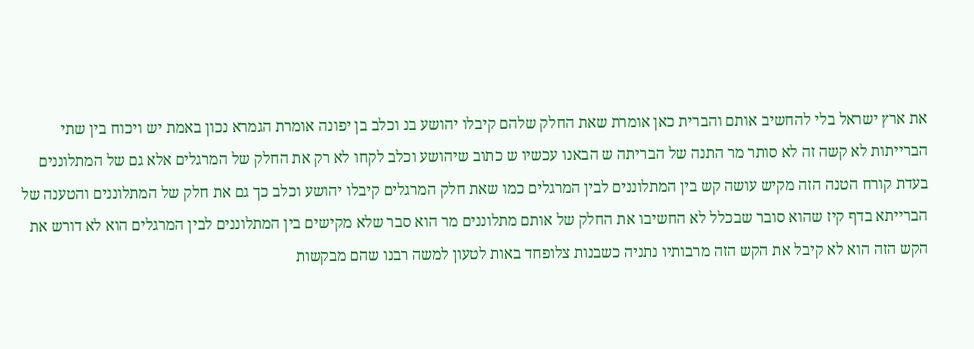את ארץ ישראל בלי להחשיב אותם והברית כאן אומרת שאת החלק שלהם קיבלו יהושע בנ וכלב בן יפונה אומרת הגמרא נכון באמת יש ויכוח בין שתי הברייתות לא קשה זה לא סותר מר התנה של הבריתה ש הבאנו עכשיו ש כתוב שיהושע וכלב לקחו לא רק את החלק של המרגלים אלא גם של המתלוננים בעדת קורח הטנה הזה מקיש עושה קש בין המתלוננים לבין המרגלים כמו שאת חלק המרגלים קיבלו יהושע וכלב כך גם את חלק של המתלוננים והטענה של הברייתא בדף קיז שהוא סובר שבכלל לא החשיבו את החלק של אותם מתלוננים מר הוא סבר שלא מקישים בין המתלוננים לבין המרגלים הוא לא דורש את הקש הזה הוא לא קיבל את הקש הזה מרבותיו נתניה כשבנות צלופחד באות לטעון למשה רבנו שהם מבקשות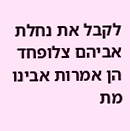לקבל את נחלת אביהם צלופחד הן אמרות אבינו מת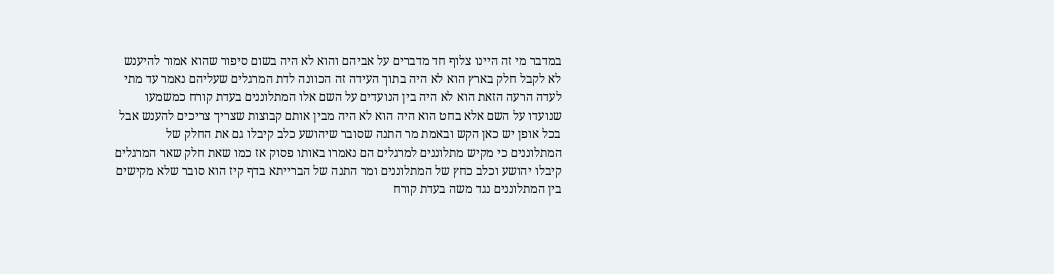במדבר מי זה היינו צלוף חד מדברים על אביהם והוא לא היה בשום סיפור שהוא אמור להיענש לא לקבל חלק בארץ הוא לא היה בתוך העידה זה הכוונה לדת המרגלים שעליהם נאמר עד מתי לעדה הרעה הזאת הוא לא היה בין הנועדים על השם אלו המתלוננים בעדת קורח כמשמעו שנועדו על השם אלא בחט הוא היה הוא לא היה מבין אותם קבוצות שצריך צריכים להענש אבל בכל אופן יש כאן הקש ובאמת מר התנה שסובר שיהושע כלב קיבלו גם את החלק של המתלוננים כי מקיש מתלוננים למרגלים הם נאמרו באותו פסוק אז כמו שאת חלק שאר המרגלים קיבלו יהושע וכלב כחץ של המתלוננים ומר התנה של הברייתא בדף קיז הוא סובר שלא מקישים בין המתלוננים נגד משה בעדת קורח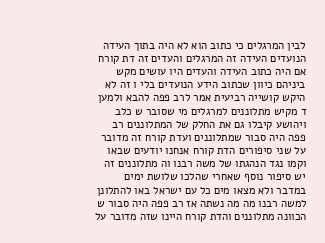לבין המרגלים כי כתוב הוא לא היה בתוך העידה הנועדים העידה זה המרגלים והעדים זה דת קורח אם היה כתוב העידה והעדים היו עושים מקש ביניהם כיוון שכתוב הידע הנועדים בלי ו זה לא היקש קושייה רביעית אמר לרב פפה להבא ולמען ד מקיש מתלוננים למרגלים מי שסובר ש כלב ויהושע קיבלו גם את החלק של המתלוננים רב פפה היה סבור שמתלוננים ועדת קורח זה מדובר על שני סיפורים הדת קורח אנחנו יודעים שבאו וקמו נגד הנהגתו של משה רבנו וה מתלוננים זה יש סיפור נוסף שאחרי שהלכו שלושת ימים במדבר ולא מצאו מים כל עם ישראל באו להתלונן למשה רבנו מה מה נשתה אז רב פפה היה סבור ש הכוונה מתלוננים והדת קורח היינו שזה מדובר על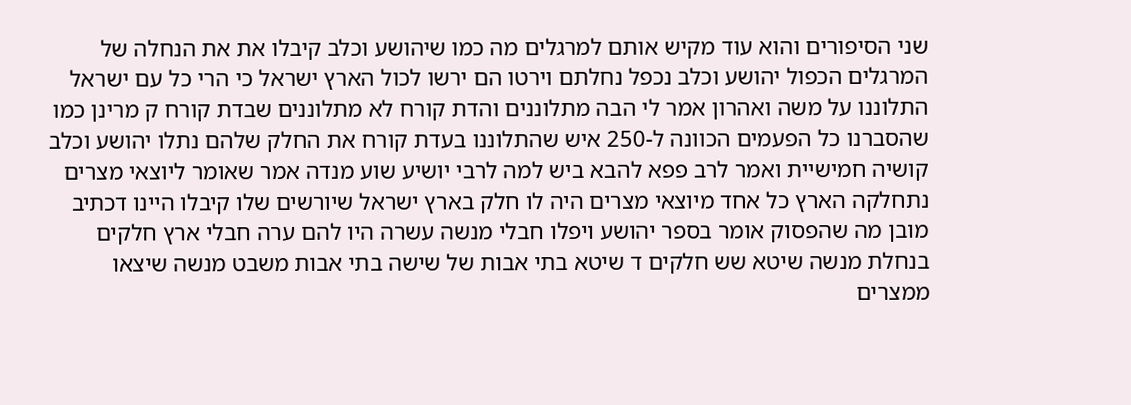שני הסיפורים והוא עוד מקיש אותם למרגלים מה כמו שיהושע וכלב קיבלו את את הנחלה של המרגלים הכפול יהושע וכלב נכפל נחלתם וירטו הם ירשו לכול הארץ ישראל כי הרי כל עם ישראל התלוננו על משה ואהרון אמר לי הבה מתלוננים והדת קורח לא מתלוננים שבדת קורח ק מרינן כמו שהסברנו כל הפעמים הכוונה ל-250 איש שהתלוננו בעדת קורח את החלק שלהם נתלו יהושע וכלב קושיה חמישיית ואמר לרב פפא להבא ביש למה לרבי יושיע שוע מנדה אמר שאומר ליוצאי מצרים נתחלקה הארץ כל אחד מיוצאי מצרים היה לו חלק בארץ ישראל שיורשים שלו קיבלו היינו דכתיב מובן מה שהפסוק אומר בספר יהושע ויפלו חבלי מנשה עשרה היו להם ערה חבלי ארץ חלקים בנחלת מנשה שיטא שש חלקים ד שיטא בתי אבות של שישה בתי אבות משבט מנשה שיצאו ממצרים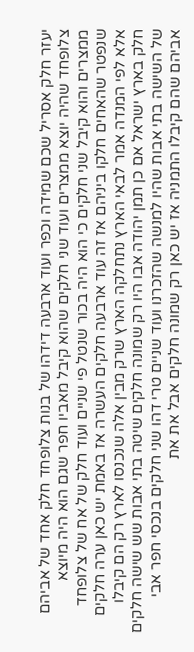יעזר חלק אסריל שכם שמידה וכפר ועוד ארבעה דידהו של בנות צלופחד חלק אחד של אביהם צלופחד שהיה יוצא ממצרים ועוד שני חלקים שהוא קיבל מאביו חפר שגם הוא היה מיוצא ממצרים והוא קיבל שני חלקים כי הוא היה בכור שנטל פי שניים ועוד חלק של אח של צלופחד שנפטר שהאחים חלקו ביניהם אז זה עוד ארבעה חלקים העשרה אז באמת יש כאן ערה חלקים אלא לפי המנדה אמר לבאי הארץ נתחלקה הארץ שרק מבין אלה שנכנסו לארץ רק הם קיבלו חלק בארץ ישראל אם כן תמן יהודה אבו היו רק שמונה חלקים שיטה בתי אבות שש שישה חלקים של השישה בתי אבות שהיו למנשה שהזכרנו ועוד שניים טרי דהו שני חלקים בנכסי חפר אבי אביהם שהם קיבלו התמניה אז יש כאן רק שמונה חלקים אבל את את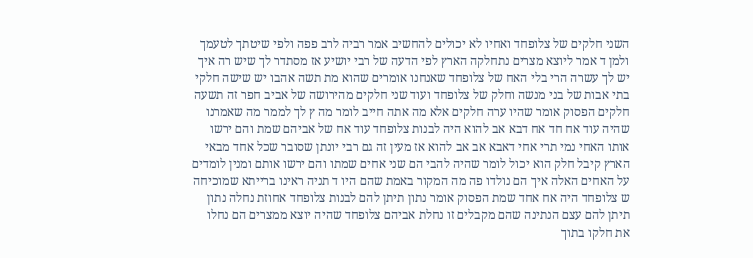השני חלקים של צלופחד ואחיו לא יכולים להחשיב אמר רביה לרב פפה ולפי שיטתך לטעמך ולמן ד אמר ליוצא מצרים נתחלקה הארץ לפי הדעה של רבי יושיע אז מסתדר לך שיש רה איך יש לך עשרה הרי בלי האח של צלופחד שאנחנו אומרים שהוא מת תשה אהבו יש שישה חלקי בתי אבות של בני מנשה וחלק של צלופחד ועוד שני חלקים מהירושה של אביב חפר זה תשעה חלקים הפסוק אומר שהיו ערה חלקים אלא מה אתה חייב לומר מה ץ לך לממר מה שאמרנו שהיה עוד אח חד אח דבא אב להוא היה לבנות צלופחד עוד אח של אביהם שמת והם ירשו אותו האחי נמי תרי אחי דאבא אב אב להוא אז מעין זה גם רבי יונתן שסובר שכל אחד מבאי הארץ קיבל חלק הוא יכול לומר שהיה להבי הם שני אחים שמתו והם ירשו אותם ומנין לומדים על האחים האלה איך הם נולדו פה מה המקור באמת שהם היו ד תניה ראינו ברייתא שמוכיחה ש צלופחד היה אח אחד שמת הפסוק אומר נתון תיתן להם לבנות צלופחד אחוזת נחלה נתון תיתן להם עצם הנתינה שהם מקבלים זו נחלת אביהם צלופחד שהיה יוצא ממצרים הם נחלו את חלקו בתוך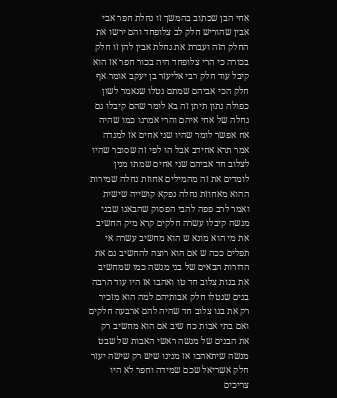אחי הבן שכתוב בהמשך זו נחלת חפר אבי אבין שהוריש חלק לב צלופחד והם ירשו את החלק הזה ועברת את נחלת אבין להן זו חלק בכורה כי הרי צלופחד היה בכור חפר אז הוא קיבל עוד חלק רבי אליעזר בן יעקב אומר אף חלק הכי אביהם שמתם נטלו שנאמר לשון כפולה נתון תיתן זה בא לומר שהם קיבלו גם נחלה של אחי איהם והרי אמרנו כמו שהיה אח אפשר לומר שהיו שני אחים אז למנדה אמר תרא אחידב אבל הו לפי זה שסובר שהיו לצלוב חד אביהם שני אחים שמתו מנין לומדים את זה מהמילים אחוזת נחלה שמירות ההוא מאחוזת נחלה נפקא קושייה שישית ואמר לרב פפה להבי הפסוק שהבאנו שבני מנשה קיבלו עשרה חלקים קרא מיק החשיב את מי הוא מונא ש הוא מחשיב עשרה אי תפלים ככה ש אם הוא רוצה להחשיב גם את הדורות הבאים של בני מנשה כמו שמחשיב את בנות צלוב חד טו ואהבו אז היו עוד הרבה בנים שנטלו חלק אבותיהם למה הוא מזכיר רק את בנו צלוב חד שהיה להם ארבעה חלקים ואם בתי אבות כח שיב אם הוא מחשיב רק את הבנים של מנשה ראשי האבות של שבט מנשה שיתאהבו אז מנינו שיש רק שישה יעזר חלק אשריאל שכם שמידה וחפר לא היו צריכים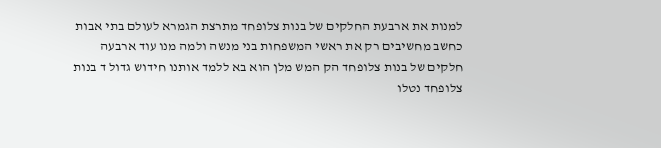למנות את ארבעת החלקים של בנות צלופחד מתרצת הגמרא לעולם בתי אבות כחשב מחשיבים רק את ראשי המשפחות בני מנשה ולמה מנו עוד ארבעה חלקים של בנות צלופחד הק המש מלן הוא בא ללמד אותנו חידוש גדול ד בנות צלופחד נטלו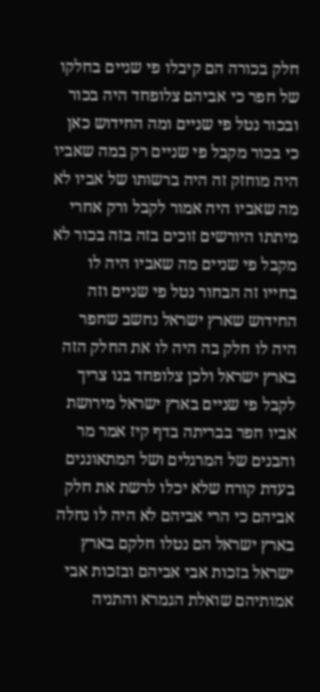חלק בכורה הם קיבלו פי שניים בחלקו של חפר כי אביהם צלופחד היה בכור ובכור נטל פי שניים ומה החידוש כאן כי בכור מקבל פי שניים רק במה שאביו היה מוחזק זה היה ברשותו של אביו לא מה שאביו היה אמור לקבל ורק אחרי מיתתו היורשים זוכים בזה בזה בכור לא מקבל פי שניים מה שאביו היה לו בחייו זה הבחור נטל פי שניים וזה החידוש שארץ ישראל נחשב שחפר היה לו חלק בה היה לו את החלק הזה בארץ ישראל ולכן צלופחד בנו צריך לקבל פי שניים בארץ ישראל מירושת אביו חפר בבריתה בדף קיז אמר מר והבנים של המרגלים ושל המתאוננים בעדת קורח שלא יכלו לרשת את חלק אביהם כי הרי אביהם לא היה לו נחלה בארץ ישראל הם נטלו חלקם בארץ ישראל בזכות אבי אביהם ובזכות אבי אמותיהם שואלת הגמרא והתניה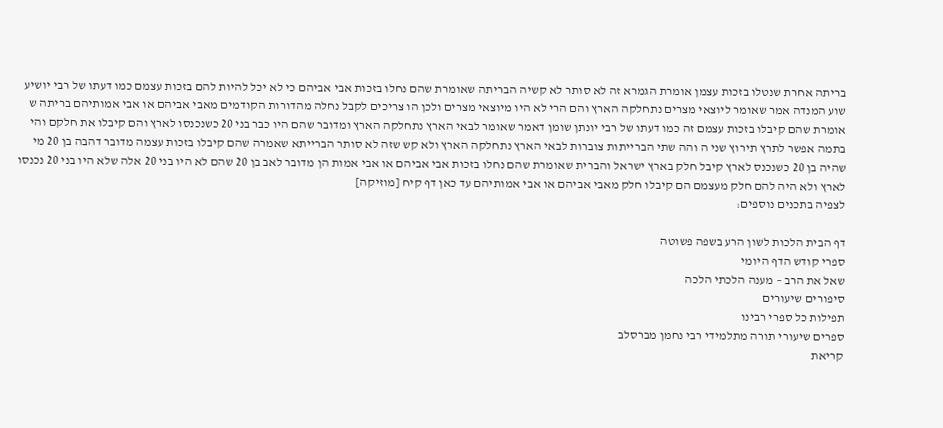בריתה אחרת שנטלו בזכות עצמן אומרת הגמרא זה לא סותר לא קשיה הבריתה שאומרת שהם נחלו בזכות אבי אביהם כי לא יכל להיות להם בזכות עצמם כמו דעתו של רבי יושיע שוע המנדה אמר שאומר ליוצאי מצרים נתחלקה הארץ והם הרי לא היו מיוצאי מצרים ולכן הו צריכים לקבל נחלה מהדורות הקודמים מאבי אביהם או אבי אמותיהם בריתה ש אומרת שהם קיבלו בזכות עצמם זה כמו דעתו של רבי יונתן שומן דאמר שאומר לבאי הארץ נתחלקה הארץ ומדובר שהם היו כבר בני 20 כשנכנסו לארץ והם קיבלו את חלקם והי בתמה אפשר לתרץ תירוץ שני ה והה שתי הברייתות צוברות לבאי הארץ נתחלקה הארץ ולא קש שזה לא סותר הברייתא שאמרה שהם קיבלו בזכות עצמה מדובר דהבה בן 20 מי שהיה בן 20 כשנכנס לארץ קיבל חלק בארץ ישראל והברית שאומרת שהם נחלו בזכות אבי אביהם או אבי אמות הן מדובר לאב בן 20 שהם לא היו בני 20 אלה שלא היו בני 20 נכנסו לארץ ולא היה להם חלק מעצמם הם קיבלו חלק מאבי אביהם או אבי אמותיהם עד כאן דף קיח [מוזיקה]
לצפיה בתכנים נוספים:

דף הבית הלכות לשון הרע בשפה פשוטה
ספרי קודש הדף היומי
שאל את הרב – מענה הלכתי הלכה
סיפורים שיעורים
תפילות כל ספרי רבינו
ספרים שיעורי תורה מתלמידי רבי נחמן מברסלב
קריאת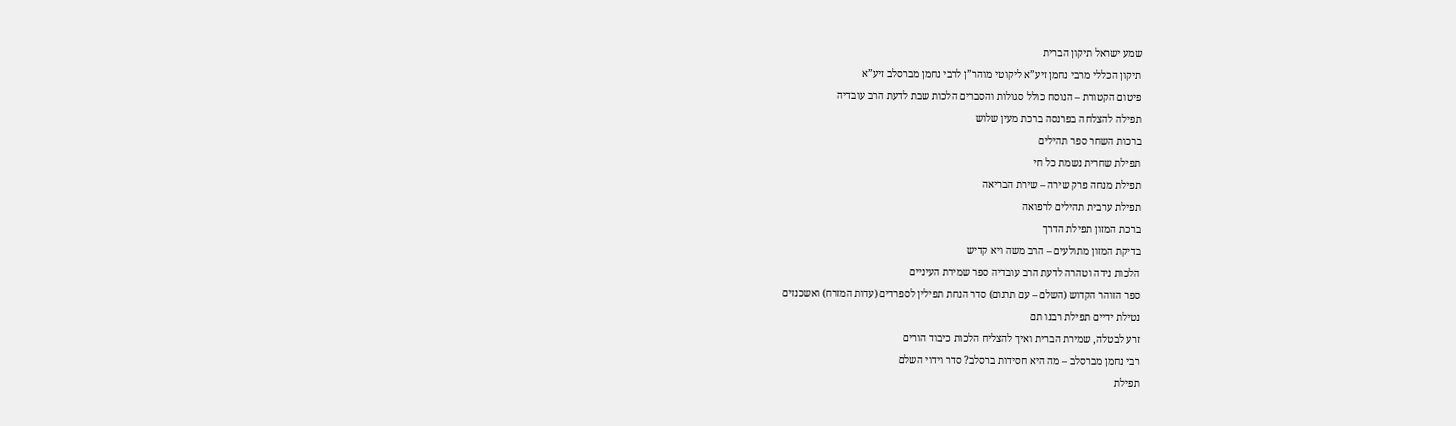שמע ישראל תיקון הברית
תיקון הכללי מרבי נחמן זיע”א ליקוטי מוהר”ן לרבי נחמן מברסלב זיע”א
פיטום הקטורת – הנוסח כולל סגולות והסברים הלכות שבת לדעת הרב עובדיה
תפילה להצלחה בפרנסה ברכת מעין שלוש
ברכות השחר ספר תהילים
תפילת שחרית נשמת כל חי
תפילת מנחה פרק שירה – שירת הבריאה
תפילת ערבית תהילים לרפואה
ברכת המזון תפילת הדרך
בדיקת המזון מתולעים – הרב משה ויא קדיש
הלכות נידה וטהרה לדעת הרב עובדיה ספר שמירת העיניים
ספר הזוהר הקדוש (השלם – עם תרגום) סדר הנחת תפילין לספרדים (עדות המזרח) ואשכנזים
נטילת ידיים תפילת רבנו תם
זרע לבטלה, שמירת הברית ואיך להצליח הלכות כיבוד הורים
רבי נחמן מברסלב – מה היא חסידות ברסלב? סדר וידוי השלם
תפילת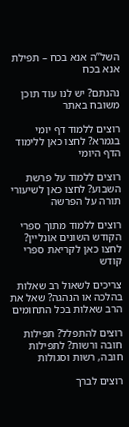השל”ה אנא בכח – תפילת אנא בכח

נהנתם? יש לנו עוד תוכן משובח באתר

רוצים ללמוד דף יומי בגמרא? לחצו כאן ללימוד הדף היומי

רוצים ללמוד על פרשת השבוע? לחצו כאן לשיעורי תורה על הפרשה

רוצים ללמוד מתוך ספרי הקודש השונים אונליין? לחצו כאן לקריאת ספרי קודש

צריכים לשאול רב שאלות בהלכה או הנהגה? שאל את הרב שאלות בכל התחומים

רוצים להתפלל? תפילות חובה ורשות? לתפילות חובה, רשות וסגולות

רוצים לברך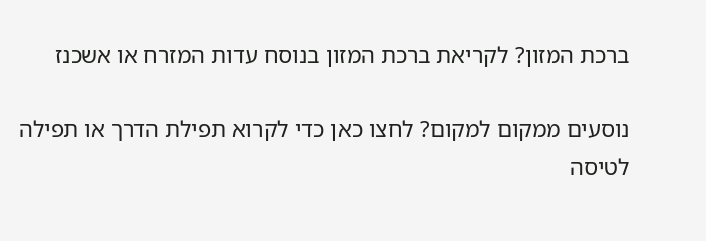ברכת המזון? לקריאת ברכת המזון בנוסח עדות המזרח או אשכנז

נוסעים ממקום למקום? לחצו כאן כדי לקרוא תפילת הדרך או תפילה לטיסה